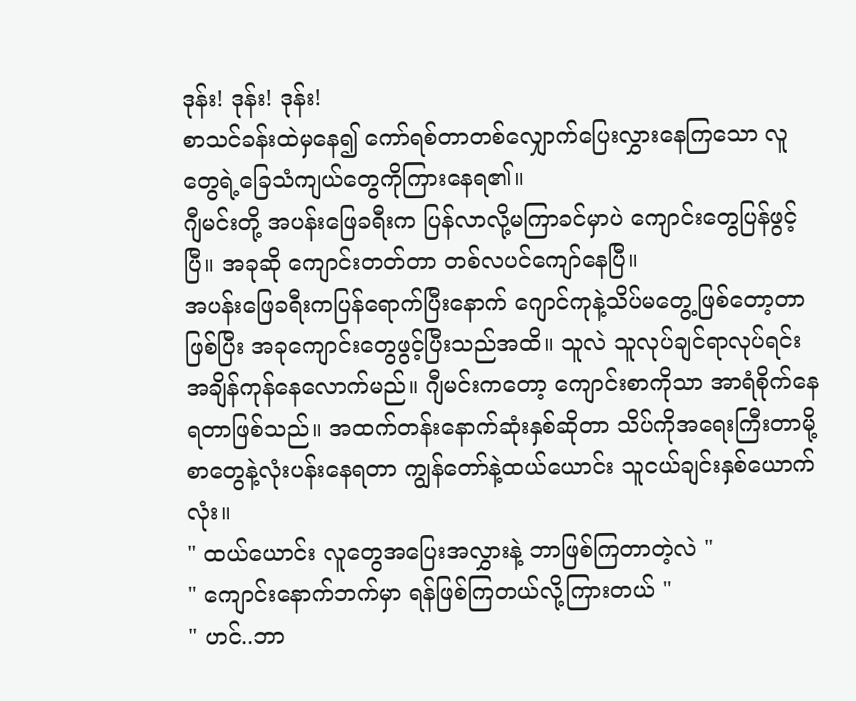ဒုန်း! ဒုန်း! ဒုန်း!
စာသင်ခန်းထဲမှနေ၍ ကော်ရစ်တာတစ်လျှောက်ပြေးလွှားနေကြသော လူတွေရဲ့ခြေသံကျယ်တွေကိုကြားနေရ၏။
ဂျီမင်းတို့ အပန်းဖြေခရီးက ပြန်လာလို့မကြာခင်မှာပဲ ကျောင်းတွေပြန်ဖွင့်ပြီ။ အခုဆို ကျောင်းတတ်တာ တစ်လပင်ကျော်နေပြီ။
အပန်းဖြေခရီးကပြန်ရောက်ပြီးနောက် ဂျောင်ကုနဲ့သိပ်မတွေ့ဖြစ်တော့တာ ဖြစ်ပြီး အခုကျောင်းတွေဖွင့်ပြီးသည်အထိ။ သူလဲ သူလုပ်ချင်ရာလုပ်ရင်း အချိန်ကုန်နေလောက်မည်။ ဂျီမင်းကတော့ ကျောင်းစာကိုသာ အာရံစိုက်နေရတာဖြစ်သည်။ အထက်တန်းနောက်ဆုံးနှစ်ဆိုတာ သိပ်ကိုအရေးကြီးတာမို့ စာတွေနဲ့လုံးပန်းနေရတာ ကျွန်တော်နဲ့ထယ်ယောင်း သူငယ်ချင်းနှစ်ယောက်လုံး။
" ထယ်ယောင်း လူတွေအပြေးအလွှားနဲ့ ဘာဖြစ်ကြတာတဲ့လဲ "
" ကျောင်းနောက်ဘက်မှာ ရန်ဖြစ်ကြတယ်လို့ကြားတယ် "
" ဟင်..ဘာ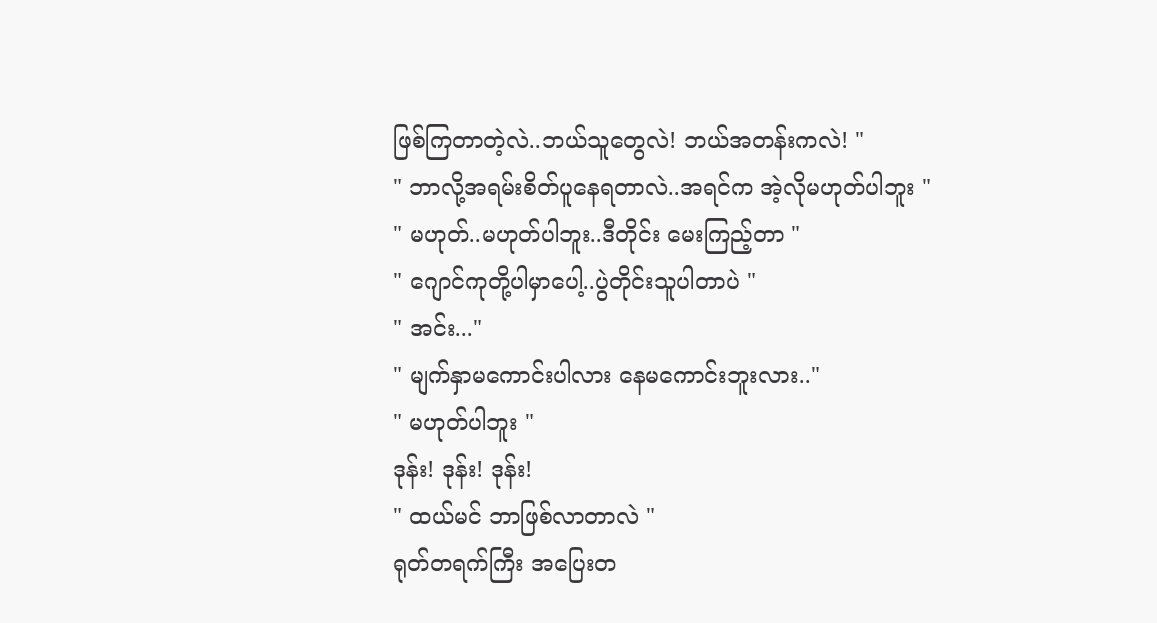ဖြစ်ကြတာတဲ့လဲ..ဘယ်သူတွေလဲ! ဘယ်အတန်းကလဲ! "
" ဘာလို့အရမ်းစိတ်ပူနေရတာလဲ..အရင်က အဲ့လိုမဟုတ်ပါဘူး "
" မဟုတ်..မဟုတ်ပါဘူး..ဒီတိုင်း မေးကြည့်တာ "
" ဂျောင်ကုတို့ပါမှာပေါ့..ပွဲတိုင်းသူပါတာပဲ "
" အင်း..."
" မျက်နှာမကောင်းပါလား နေမကောင်းဘူးလား.."
" မဟုတ်ပါဘူး "
ဒုန်း! ဒုန်း! ဒုန်း!
" ထယ်မင် ဘာဖြစ်လာတာလဲ "
ရုတ်တရက်ကြီး အပြေးတ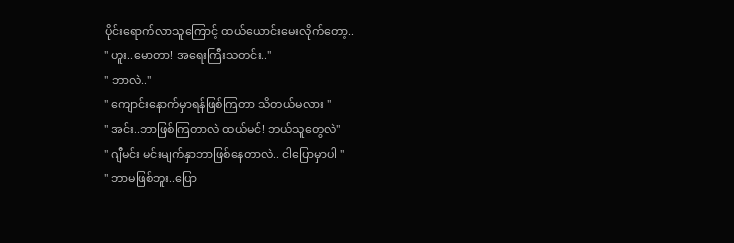ပိုင်းရောက်လာသူကြောင့် ထယ်ယောင်းမေးလိုက်တော့..
" ဟူး..မောတာ! အရေးကြီးသတင်း.."
" ဘာလဲ.."
" ကျောင်းနောက်မှာရန်ဖြစ်ကြတာ သိတယ်မလား "
" အင်း..ဘာဖြစ်ကြတာလဲ ထယ်မင်! ဘယ်သူတွေလဲ"
" ဂျီမင်း မင်းမျက်နှာဘာဖြစ်နေတာလဲ.. ငါပြောမှာပါ "
" ဘာမဖြစ်ဘူး..ပြော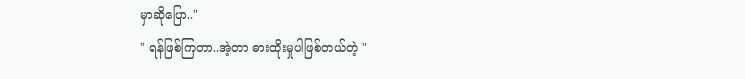မှာဆိုပြော.."
" ရန်ဖြစ်ကြတာ..အဲ့တာ ဓားထိုးမှုပါဖြစ်တယ်တဲ့ "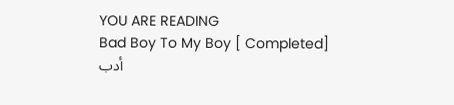YOU ARE READING
Bad Boy To My Boy [ Completed]
أدب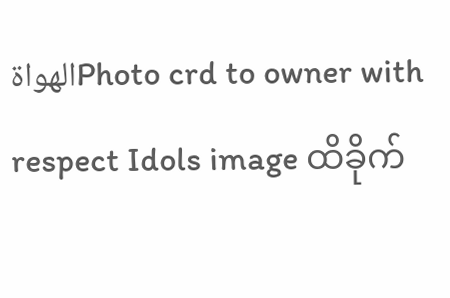الهواةPhoto crd to owner with respect Idols image ထိခိုက်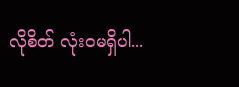လိုစိတ် လုံးဝမရှိပါ...